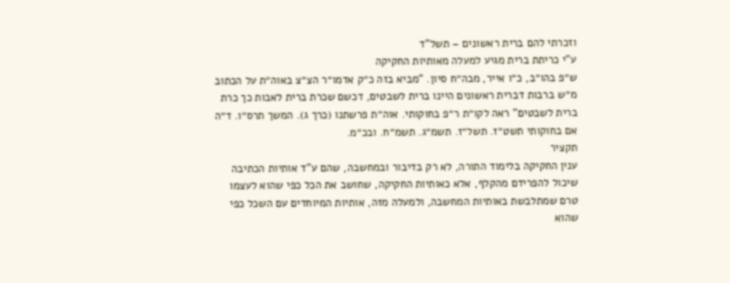וזכרתי להם ברית ראשונים – תשל"ד
ע"י כריתת ברית מגיע למעלה מאותיות החקיקה
ש״פ בהו״ב, כ״ו אייר, מבה״ח סיון. "מביא בזה כ״ק אדמו״ר הצ״צ באוה״ת על הכתוב מ״ש ברבות דברית ראשונים היינו ברית לשבטים, דכשם שכרת ברית לאבות כך כרת ברית לשבטים" ראה לקו״ת ר״פ בחוקותי. אוה״ת פרשתנו (כרך ג). המשך תרס״ו. ד״ה אם בחוקותי תשט״ז. תשל״ז. תשמ״ג. תשמ״ח. ובכ״מ.
תקציר
ענין החקיקה בלימוד התורה, לא רק בדיבור ובמחשבה, שהם ע"ד אותיות הכתיבה שיכול להפרידם מהקלף, אלא כאותיות החקיקה, שחושב את הכל כפי שהוא לעצמו טרם שמתלבשת באותיות המחשבה, ולמעלה מזה, אותיות המיוחדים עם השכל כפי שהוא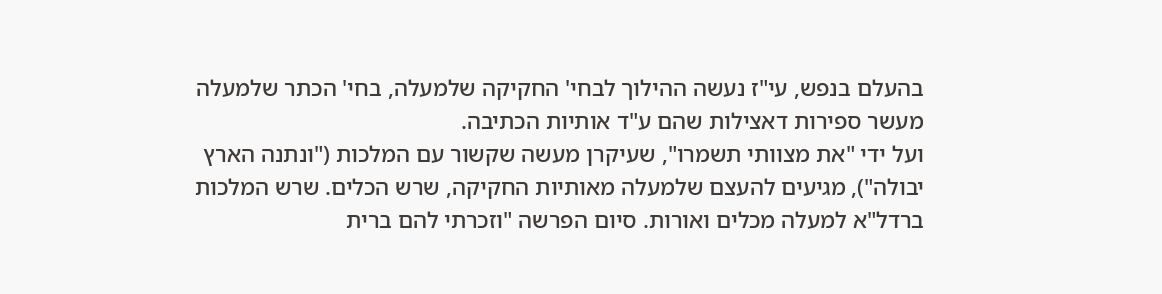בהעלם בנפש, עי"ז נעשה ההילוך לבחי' החקיקה שלמעלה, בחי' הכתר שלמעלה מעשר ספירות דאצילות שהם ע"ד אותיות הכתיבה.
ועל ידי "את מצוותי תשמרו", שעיקרן מעשה שקשור עם המלכות ("ונתנה הארץ יבולה"), מגיעים להעצם שלמעלה מאותיות החקיקה, שרש הכלים. שרש המלכות ברדל"א למעלה מכלים ואורות. סיום הפרשה "וזכרתי להם ברית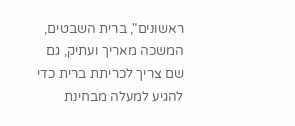ראשונים", ברית השבטים, המשכה מאריך ועתיק, גם שם צריך לכריתת ברית כדי להגיע למעלה מבחינת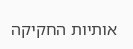אותיות החקיקה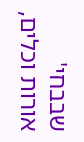שבבחי' אורות וכלים,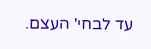עד לבחי' העצם.